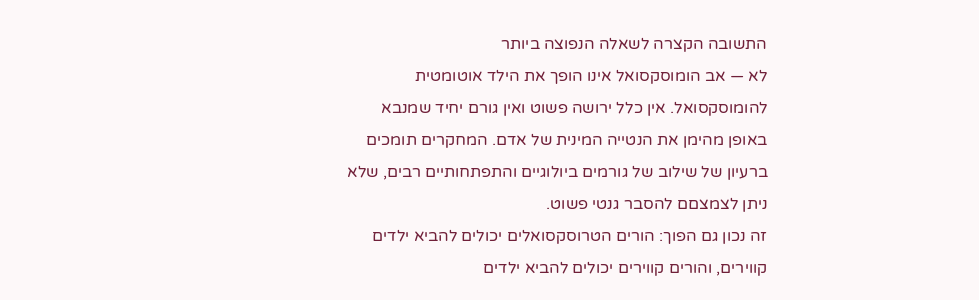התשובה הקצרה לשאלה הנפוצה ביותר
לא — אב הומוסקסואל אינו הופך את הילד אוטומטית להומוסקסואל. אין כלל ירושה פשוט ואין גורם יחיד שמנבא באופן מהימן את הנטייה המינית של אדם. המחקרים תומכים ברעיון של שילוב של גורמים ביולוגיים והתפתחותיים רבים, שלא ניתן לצמצםם להסבר גנטי פשוט.
זה נכון גם הפוך: הורים הטרוסקסואלים יכולים להביא ילדים קווירים, והורים קווירים יכולים להביא ילדים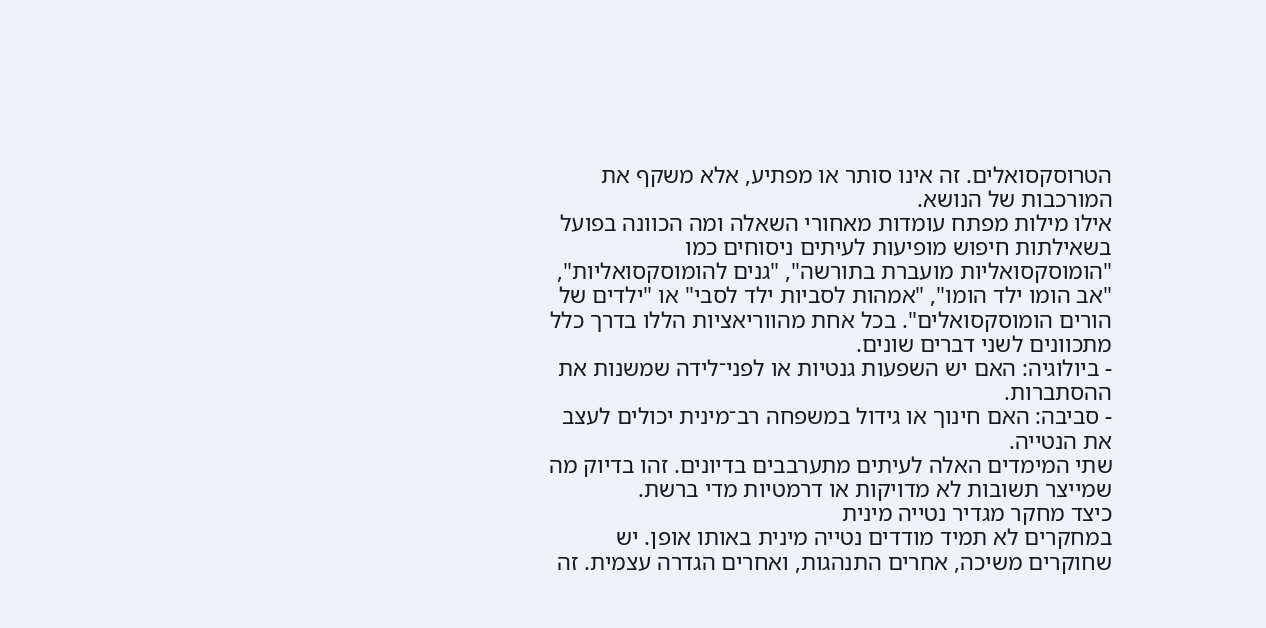הטרוסקסואלים. זה אינו סותר או מפתיע, אלא משקף את המורכבות של הנושא.
אילו מילות מפתח עומדות מאחורי השאלה ומה הכוונה בפועל
בשאילתות חיפוש מופיעות לעיתים ניסוחים כמו "הומוסקסואליות מועברת בתורשה", "גנים להומוסקסואליות", "אב הומו ילד הומו", "אמהות לסביות ילד לסבי" או "ילדים של הורים הומוסקסואלים". בכל אחת מהווריאציות הללו בדרך כלל מתכוונים לשני דברים שונים.
- ביולוגיה: האם יש השפעות גנטיות או לפני־לידה שמשנות את ההסתברות.
- סביבה: האם חינוך או גידול במשפחה רב־מינית יכולים לעצב את הנטייה.
שתי המימדים האלה לעיתים מתערבבים בדיונים. זהו בדיוק מה שמייצר תשובות לא מדויקות או דרמטיות מדי ברשת.
כיצד מחקר מגדיר נטייה מינית
במחקרים לא תמיד מודדים נטייה מינית באותו אופן. יש שחוקרים משיכה, אחרים התנהגות, ואחרים הגדרה עצמית. זה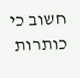חשוב כי כותרות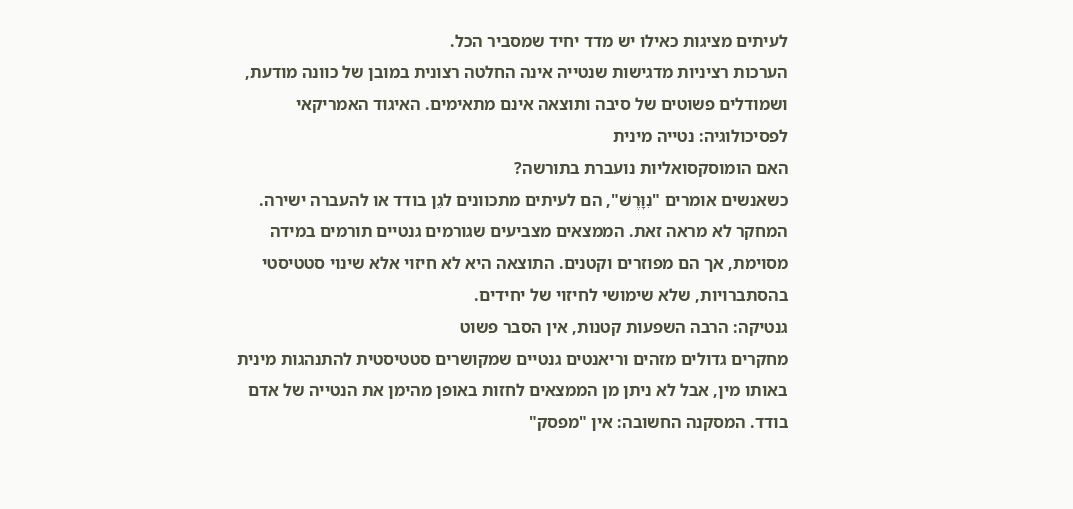לעיתים מציגות כאילו יש מדד יחיד שמסביר הכל.
הערכות רציניות מדגישות שנטייה אינה החלטה רצונית במובן של כוונה מודעת, ושמודלים פשוטים של סיבה ותוצאה אינם מתאימים. האיגוד האמריקאי לפסיכולוגיה: נטייה מינית
האם הומוסקסואליות נועברת בתורשה?
כשאנשים אומרים "נִוָּרֶשׁ", הם לעיתים מתכוונים לגֵן בודד או להעברה ישירה. המחקר לא מראה זאת. הממצאים מצביעים שגורמים גנטיים תורמים במידה מסוימת, אך הם מפוזרים וקטנים. התוצאה היא לא חיזוי אלא שינוי סטטיסטי בהסתברויות, שלא שימושי לחיזוי של יחידים.
גנטיקה: הרבה השפעות קטנות, אין הסבר פשוט
מחקרים גדולים מזהים וריאנטים גנטיים שמקושרים סטטיסטית להתנהגות מינית באותו מין, אבל לא ניתן מן הממצאים לחזות באופן מהימן את הנטייה של אדם בודד. המסקנה החשובה: אין "מפסק"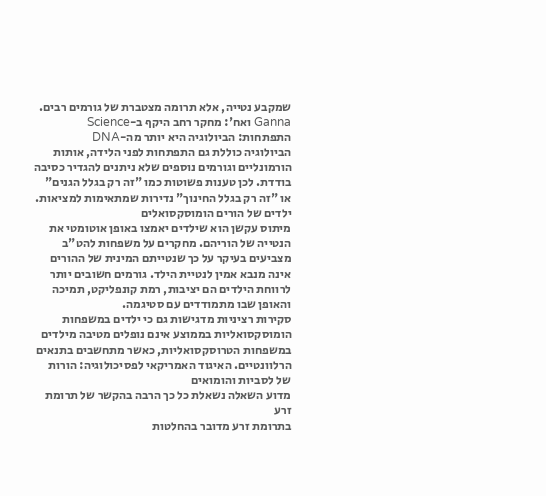שמקבע נטייה, אלא תרומה מצטברת של גורמים רבים. Ganna ואח': מחקר רחב היקף ב-Science
התפתחות: הביולוגיה היא יותר מה-DNA
הביולוגיה כוללת גם התפתחות לפני הלידה, אותות הורמונליים וגורמים נוספים שלא ניתנים להגדיר כסיבה בודדת. לכן טענות פשוטות כמו "זה רק בגלל הגנים" או "זה רק בגלל החינוך" נדירות שמתאימות למציאות.
ילדים של הורים הומוסקסואלים
מיתוס עקשן הוא שילדים יאמצו באופן אוטומטי את הנטייה של הוריהם. מחקרים על משפחות להט"ב מצביעים בעיקר על כך שנטייתם המינית של ההורים אינה מנבא אמין לנטיית הילד. גורמים חשובים יותר לרווחת הילדים הם יציבות, רמת קונפליקט, תמיכה והאופן שבו מתמודדים עם סטיגמה.
סקירות רציניות מדגישות גם כי ילדים במשפחות הומוסקסואליות בממוצע אינם נופלים מטיבה מילדים במשפחות הטרוסקסואליות, כאשר מתחשבים בתנאים הרלוונטיים. האיגוד האמריקאי לפסיכולוגיה: הורות של לסביות והומואים
מדוע השאלה נשאלת כל כך הרבה בהקשר של תרומת זרע
בתרומת זרע מדובר בהחלטות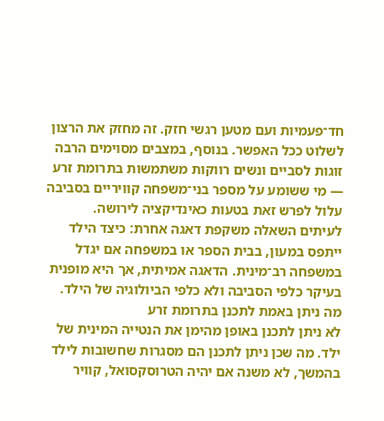חד־פעמיות ועם מטען רגשי חזק. זה מחזק את הרצון לשלוט ככל האפשר. בנוסף, במצבים מסוימים הרבה זוגות לסביים ונשים רווקות משתמשות בתרומת זרע — מי ששומע על מספר בני־משפחה קוויריים בסביבה עלול לפרש זאת בטעות כאינדיקציה לירושה.
לעיתים השאלה משקפת דאגה אחרת: כיצד הילד ייתפס במעון, בבית הספר או במשפחה אם יגדל במשפחה רב־מינית. הדאגה אמיתית, אך היא מופנית בעיקר כלפי הסביבה ולא כלפי הביולוגיה של הילד.
מה ניתן באמת לתכנן בתרומת זרע
לא ניתן לתכנן באופן מהימן את הנטייה המינית של ילד. מה שכן ניתן לתכנן הם מסגרות שחשובות לילד בהמשך, לא משנה אם יהיה הטרוסקסואל, קוויר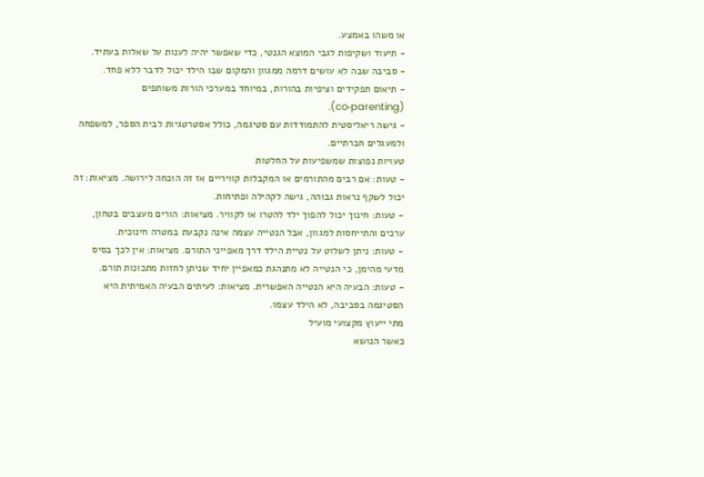או משהו באמצע.
- תיעוד ושקיפות לגבי המוצא הגנטי, כדי שאפשר יהיה לענות על שאלות בעתיד.
- סביבה שבה לא עושים דרמה ממגוון והמקום שבו הילד יכול לדבר ללא פחד.
- תיאום תפקידים וציפיות בהורות, במיוחד במערכי הורות משותפים (co‑parenting).
- גישה ריאליסטית להתמודדות עם סטיגמה, כולל אסטרטגיות לבית הספר, למשפחה ולמעגלים חברתיים.
טעויות נפוצות שמשפיעות על החלטות
- טעות: אם רבים מהתורמים או המקבלות קוויריים אז זה הוכחה לירושה. מציאות: זה יכול לשקף נראות גבוהה, גישה לקהילה ופתיחות.
- טעות: חינוך יכול להפוך ילד להטרו או לקוויר. מציאות: הורים מעצבים בטחון, ערכים והתייחסות למגוון, אבל הנטייה עצמה אינה נקבעת במטרה חינוכית.
- טעות: ניתן לשלוט על נטיית הילד דרך מאפייני התורם. מציאות: אין לכך בסיס מדעי מהימן, כי הנטייה לא מתנהגת כמאפיין יחיד שניתן לחזות מתכונות תורם.
- טעות: הבעיה היא הנטייה האפשרית. מציאות: לעיתים הבעיה האמיתית היא הסטיגמה בסביבה, לא הילד עצמו.
מתי ייעוץ מקצועי מועיל
כאשר הנושא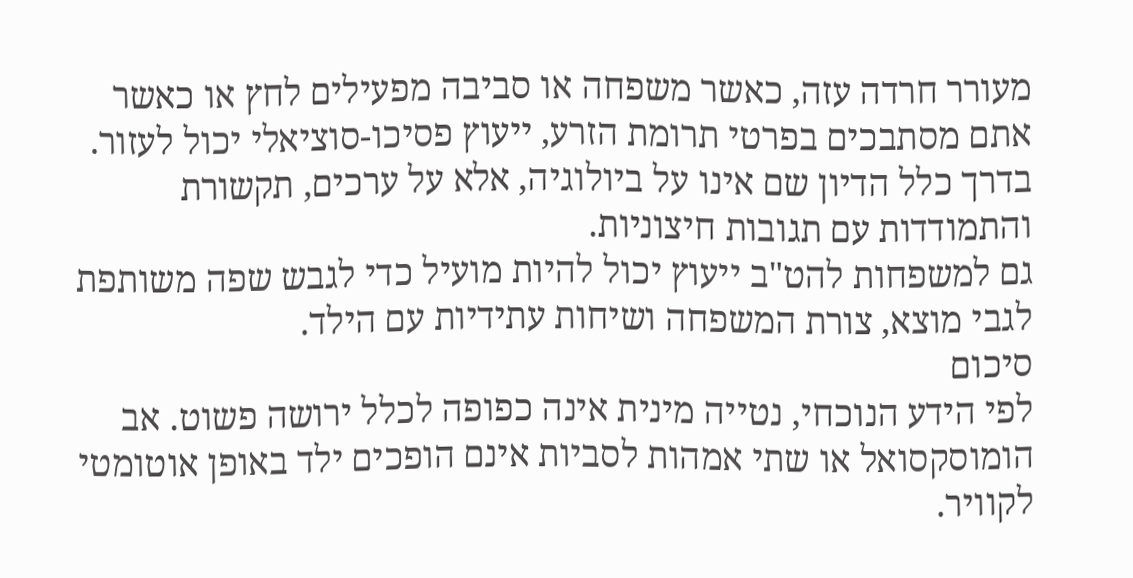מעורר חרדה עזה, כאשר משפחה או סביבה מפעילים לחץ או כאשר אתם מסתבכים בפרטי תרומת הזרע, ייעוץ פסיכו‑סוציאלי יכול לעזור. בדרך כלל הדיון שם אינו על ביולוגיה, אלא על ערכים, תקשורת והתמודדות עם תגובות חיצוניות.
גם למשפחות להט"ב ייעוץ יכול להיות מועיל כדי לגבש שפה משותפת לגבי מוצא, צורת המשפחה ושיחות עתידיות עם הילד.
סיכום
לפי הידע הנוכחי, נטייה מינית אינה כפופה לכלל ירושה פשוט. אב הומוסקסואל או שתי אמהות לסביות אינם הופכים ילד באופן אוטומטי לקוויר.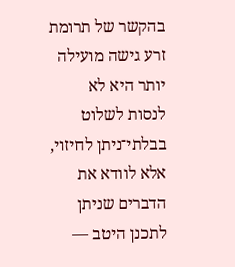בהקשר של תרומת זרע גישה מועילה יותר היא לא לנסות לשלוט בבלתי־ניתן לחיזוי, אלא לוודא את הדברים שניתן לתכנן היטב —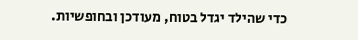כדי שהילד יגדל בטוח, מעודכן ובחופשיות.